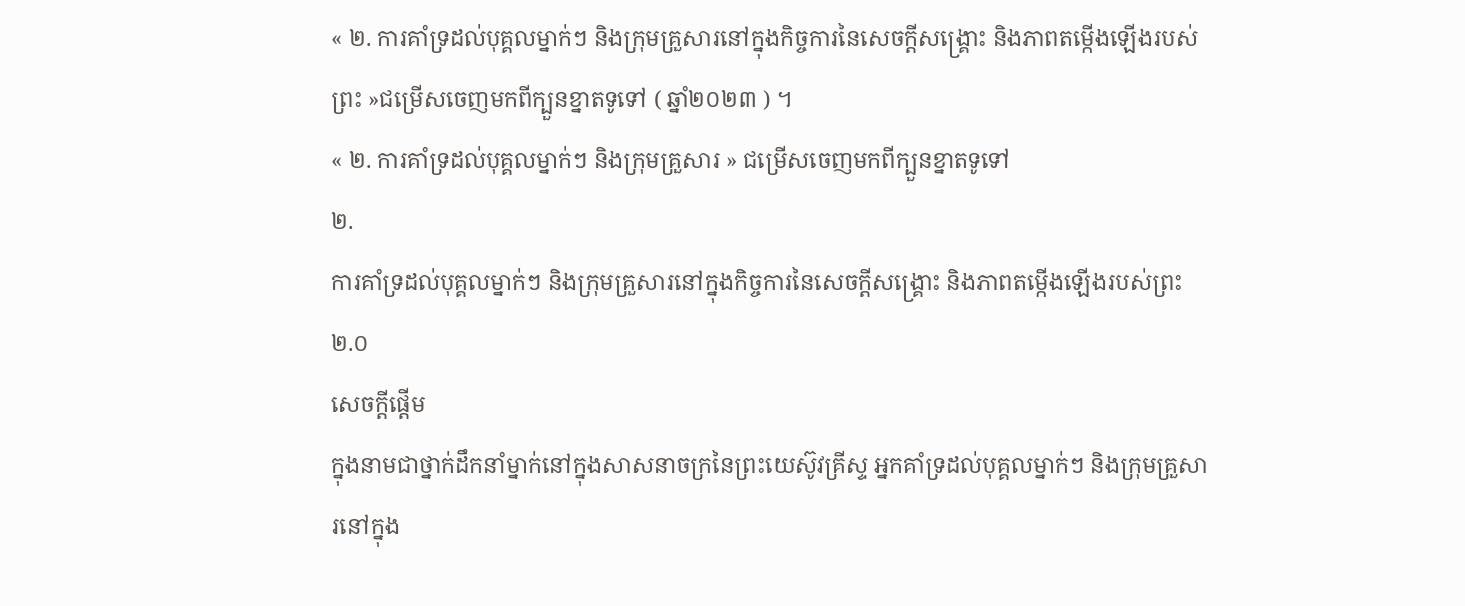« ២. ការគាំទ្រដល់បុគ្គលម្នាក់ៗ និងក្រុមគ្រួសារនៅក្នុងកិច្ចការនៃសេចក្តីសង្រ្គោះ និងភាពតម្កើងឡើងរបស់ព្រះ »ជម្រើសចេញមកពីក្បួនខ្នាតទូទៅ ( ឆ្នាំ២០២៣ ) ។
« ២. ការគាំទ្រដល់បុគ្គលម្នាក់ៗ និងក្រុមគ្រួសារ » ជម្រើសចេញមកពីក្បួនខ្នាតទូទៅ
២.
ការគាំទ្រដល់បុគ្គលម្នាក់ៗ និងក្រុមគ្រួសារនៅក្នុងកិច្ចការនៃសេចក្តីសង្រ្គោះ និងភាពតម្កើងឡើងរបស់ព្រះ
២.០
សេចក្ដីផ្ដើម
ក្នុងនាមជាថ្នាក់ដឹកនាំម្នាក់នៅក្នុងសាសនាចក្រនៃព្រះយេស៊ូវគ្រីស្ទ អ្នកគាំទ្រដល់បុគ្គលម្នាក់ៗ និងក្រុមគ្រួសារនៅក្នុង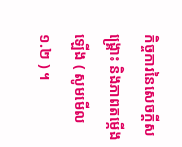កិច្ចការនៃសេចក្តីសង្រ្គោះ និងភាពតម្កើងឡើង ( សូមមើល ១.២ ) ។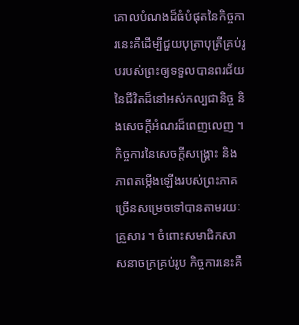គោលបំណងដ៏ធំបំផុតនៃកិច្ចការនេះគឺដើម្បីជួយបុត្រាបុត្រីគ្រប់រូបរបស់ព្រះឲ្យទទួលបានពរជ័យនៃជីវិតដ៏នៅអស់កល្បជានិច្ច និងសេចក្ដីអំណរដ៏ពេញលេញ ។
កិច្ចការនៃសេចក្ដីសង្គ្រោះ និងភាពតម្កើងឡើងរបស់ព្រះភាគច្រើនសម្រេចទៅបានតាមរយៈគ្រួសារ ។ ចំពោះសមាជិកសាសនាចក្រគ្រប់រូប កិច្ចការនេះគឺ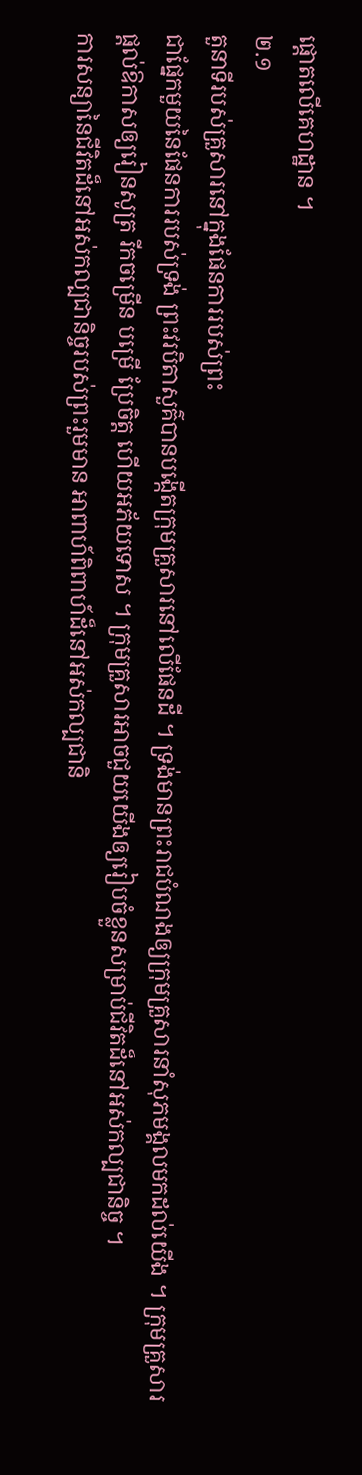ផ្តោតលើគេហដ្ឋាន ។
២.១
តួនាទីរបស់គ្រួសារនៅក្នុងផែនការរបស់ព្រះ
ជាផ្នែកមួយនៃផែនការរបស់ទ្រង់ ព្រះវរបិតាសួគ៌បានបង្កើតក្រុមគ្រួសារនៅលើផែនដី ។ ទ្រង់មានព្រះរាជបំណងឲ្យក្រុមគ្រួសារនាំសុភមង្គលមកដល់យើង ។ ក្រុមគ្រួសារផ្ដល់ឱកាសឲ្យរៀនសូត្រ រីកចម្រើន បម្រើ ប្រែចិត្ត ហើយអភ័យទោស ។ ក្រុមគ្រួសារអាចជួយយើងឲ្យរៀបចំខ្លួនសម្រាប់ជីវិតដ៏នៅអស់កល្បជានិច្ច ។
ការសន្យានៃជីវិតដ៏នៅអស់កល្បជានិច្ចរបស់ព្រះរួមមាន អាពាហ៍ពិពាហ៍ដ៏នៅអស់កល្បជានិ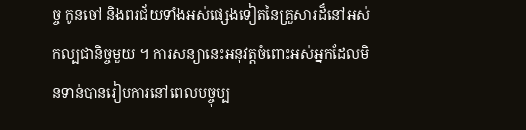ច្ច កូនចៅ និងពរជ័យទាំងអស់ផ្សេងទៀតនៃគ្រួសារដ៏នៅអស់កល្បជានិច្ចមួយ ។ ការសន្យានេះអនុវត្តចំពោះអស់អ្នកដែលមិនទាន់បានរៀបការនៅពេលបច្ចុប្ប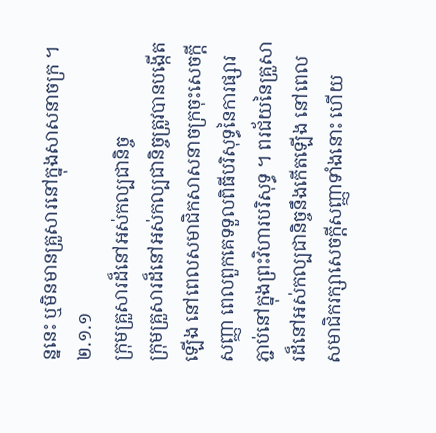ន្ននេះ ឬមិនមានគ្រួសារនៅក្នុងសាសនាចក្រ ។
២.១.១
ក្រុមគ្រួសារដ៏នៅអស់កល្បជានិច្ច
ក្រុមគ្រួសារដ៏នៅអស់កល្បជានិច្ចត្រូវបានបង្កើតឡើង នៅពេលសមាជិកសាសនាចក្រចុះសេចក្ដីសញ្ញា ពេលពួកគេទទួលពិធីបរិសុទ្ធនៃការផ្សារភ្ជាប់នៅក្នុងព្រះវិហារបរិសុទ្ធ ។ ពរជ័យនៃគ្រួសារដ៏នៅអស់កល្បជានិច្ចនឹងកើតឡើង នៅពេលសមាជិករក្សាសេចក្ដីសញ្ញាទាំងនោះ ហើយ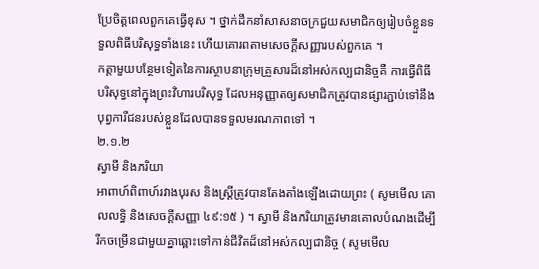ប្រែចិត្តពេលពួកគេធ្វើខុស ។ ថ្នាក់ដឹកនាំសាសនាចក្រជួយសមាជិកឲ្យរៀបចំខ្លួនទទួលពិធីបរិសុទ្ធទាំងនេះ ហើយគោរពតាមសេចក្ដីសញ្ញារបស់ពួកគេ ។
កត្តាមួយបន្ថែមទៀតនៃការស្ថាបនាក្រុមគ្រួសារដ៏នៅអស់កល្បជានិច្ចគឺ ការធ្វើពិធីបរិសុទ្ធនៅក្នុងព្រះវិហារបរិសុទ្ធ ដែលអនុញ្ញាតឲ្យសមាជិកត្រូវបានផ្សារភ្ជាប់ទៅនឹងបុព្វការីជនរបស់ខ្លួនដែលបានទទួលមរណភាពទៅ ។
២.១.២
ស្វាមី និងភរិយា
អាពាហ៍ពិពាហ៍រវាងបុរស និងស្ត្រីត្រូវបានតែងតាំងឡើងដោយព្រះ ( សូមមើល គោលលទ្ធិ និងសេចក្ដីសញ្ញា ៤៩:១៥ ) ។ ស្វាមី និងភរិយាត្រូវមានគោលបំណងដើម្បីរីកចម្រើនជាមួយគ្នាឆ្ពោះទៅកាន់ជីវិតដ៏នៅអស់កល្បជានិច្ច ( សូមមើល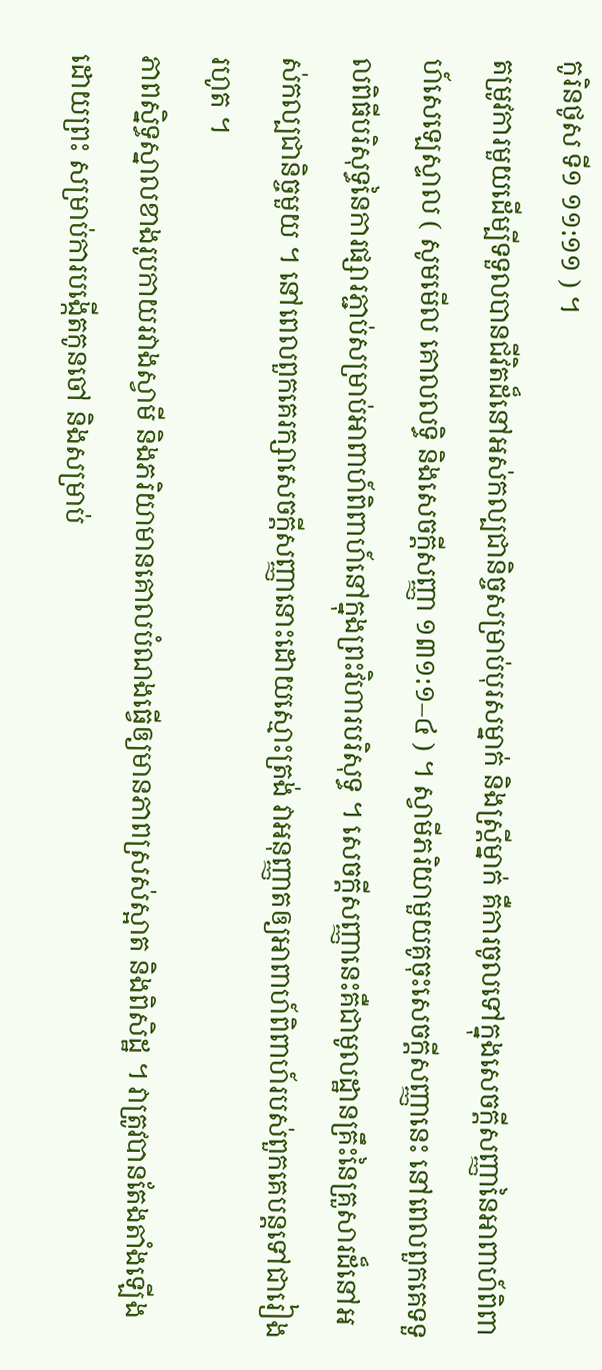កូរិនថូស ទី១ ១១:១១ ) ។
តម្រូវការមួយដើម្បីទទួលបានជីវិតដ៏នៅអស់កល្បជានិច្ចសម្រាប់បុរសម្នាក់ និងស្ត្រីម្នាក់ គឺការចូលទៅក្នុងសេចក្ដីសញ្ញានៃអាពាហ៍ពិពាហ៍សេឡេស្ទាល ( សូមមើល គោលលទ្ធិ និងសេចក្តីសញ្ញា ១៣១:១–៤ ) ។ ស្វាមីភរិយាមួយគូចុះសេចក្ដីសញ្ញានេះ នៅពេលពួកគេទទួលពិធីបរិសុទ្ធនៃការផ្សារភ្ជាប់សម្រាប់អាពាហ៍ពិពាហ៍នៅក្នុងព្រះវិហារបរិសុទ្ធ ។ សេចក្ដីសញ្ញានេះគឺជាមូលដ្ឋានគ្រឹះនៃគ្រួសារដ៏នៅអស់កល្បជានិច្ចមួយ ។ នៅពេលពួកគេរក្សាសេចក្ដីសញ្ញានោះដោយស្មោះត្រង់ វាអនុញ្ញាតឲ្យអាពាហ៍ពិពាហ៍របស់ពួកគេបន្តទៅជារៀងរហូត ។
ភាពស្និទ្ធស្នាលខាងរូបកាយរវាងស្វាមី និងភរិយាមានគោលបំណងធ្វើឲ្យមានភាពស្រស់ស្អាត និងពិសិដ្ឋ ។ វាត្រូវបានតែងតាំងឡើងដោយព្រះ សម្រាប់ការបង្កើតកូនចៅ និងសម្រាប់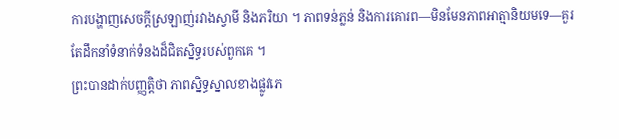ការបង្ហាញសេចក្ដីស្រឡាញ់រវាងស្វាមី និងភរិយា ។ ភាពទន់ភ្លន់ និងការគោរព—មិនមែនភាពអាត្មានិយមទេ—គួរតែដឹកនាំទំនាក់ទំនងដ៏ជិតស្និទ្ធរបស់ពួកគេ ។
ព្រះបានដាក់បញ្ញត្តិថា ភាពស្និទ្ធស្នាលខាងផ្លូវភេ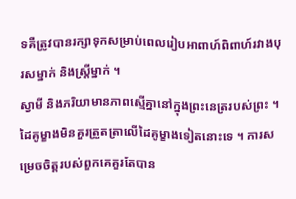ទគឺត្រូវបានរក្សាទុកសម្រាប់ពេលរៀបអាពាហ៍ពិពាហ៍រវាងបុរសម្នាក់ និងស្រ្តីម្នាក់ ។
ស្វាមី និងភរិយាមានភាពស្មើគ្នានៅក្នុងព្រះនេត្ររបស់ព្រះ ។ ដៃគូម្ខាងមិនគួរត្រួតត្រាលើដៃគូម្ខាងទៀតនោះទេ ។ ការសម្រេចចិត្តរបស់ពួកគេគួរតែបាន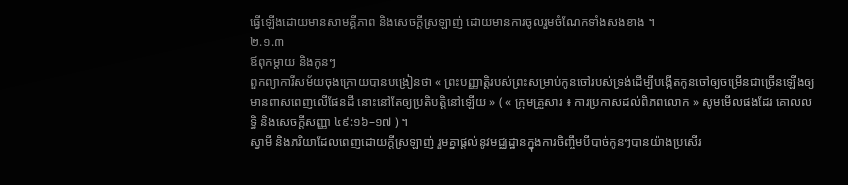ធ្វើឡើងដោយមានសាមគ្គីភាព និងសេចក្តីស្រឡាញ់ ដោយមានការចូលរួមចំណែកទាំងសងខាង ។
២.១.៣
ឪពុកម្តាយ និងកូនៗ
ពួកព្យាការីសម័យចុងក្រោយបានបង្រៀនថា « ព្រះបញ្ញាត្តិរបស់ព្រះសម្រាប់កូនចៅរបស់ទ្រង់ដើម្បីបង្កើតកូនចៅឲ្យចម្រើនជាច្រើនឡើងឲ្យមានពាសពេញលើផែនដី នោះនៅតែឲ្យប្រតិបត្តិនៅឡើយ » ( « ក្រុមគ្រួសារ ៖ ការប្រកាសដល់ពិភពលោក » សូមមើលផងដែរ គោលលទ្ធិ និងសេចក្តីសញ្ញា ៤៩:១៦–១៧ ) ។
ស្វាមី និងភរិយាដែលពេញដោយក្តីស្រឡាញ់ រួមគ្នាផ្តល់នូវមជ្ឈដ្ឋានក្នុងការចិញ្ចឹមបីបាច់កូនៗបានយ៉ាងប្រសើរ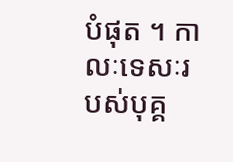បំផុត ។ កាលៈទេសៈរបស់បុគ្គ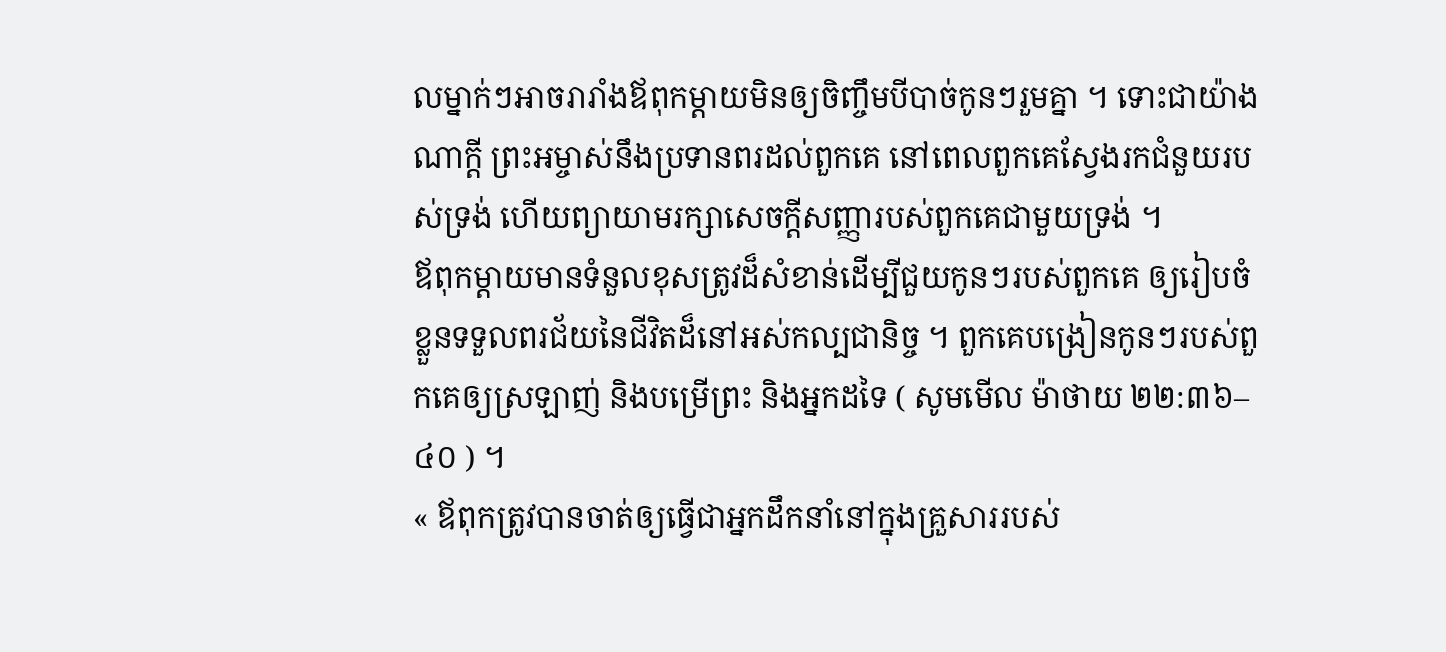លម្នាក់ៗអាចរារាំងឪពុកម្តាយមិនឲ្យចិញ្ចឹមបីបាច់កូនៗរួមគ្នា ។ ទោះជាយ៉ាងណាក្តី ព្រះអម្ចាស់នឹងប្រទានពរដល់ពួកគេ នៅពេលពួកគេស្វែងរកជំនួយរបស់ទ្រង់ ហើយព្យាយាមរក្សាសេចក្តីសញ្ញារបស់ពួកគេជាមួយទ្រង់ ។
ឪពុកម្តាយមានទំនួលខុសត្រូវដ៏សំខាន់ដើម្បីជួយកូនៗរបស់ពួកគេ ឲ្យរៀបចំខ្លួនទទួលពរជ័យនៃជីវិតដ៏នៅអស់កល្បជានិច្ច ។ ពួកគេបង្រៀនកូនៗរបស់ពួកគេឲ្យស្រឡាញ់ និងបម្រើព្រះ និងអ្នកដទៃ ( សូមមើល ម៉ាថាយ ២២:៣៦–៤០ ) ។
« ឪពុកត្រូវបានចាត់ឲ្យធ្វើជាអ្នកដឹកនាំនៅក្នុងគ្រួសាររបស់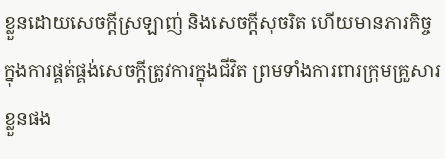ខ្លួនដោយសេចក្ដីស្រឡាញ់ និងសេចក្ដីសុចរិត ហើយមានភារកិច្ចក្នុងការផ្គត់ផ្គង់សេចក្ដីត្រូវការក្នុងជីវិត ព្រមទាំងការពារក្រុមគ្រួសារខ្លួនផង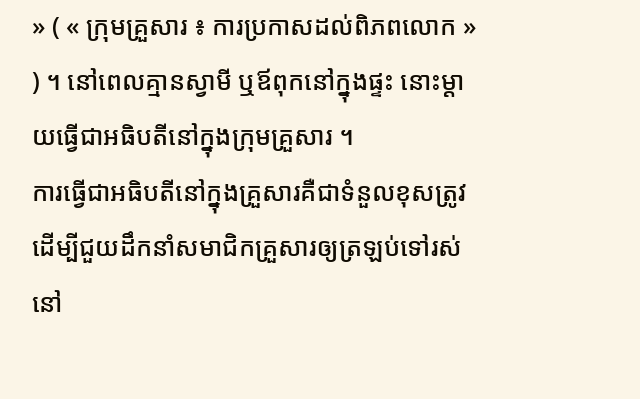» ( « ក្រុមគ្រួសារ ៖ ការប្រកាសដល់ពិភពលោក » ) ។ នៅពេលគ្មានស្វាមី ឬឪពុកនៅក្នុងផ្ទះ នោះម្តាយធ្វើជាអធិបតីនៅក្នុងក្រុមគ្រួសារ ។
ការធ្វើជាអធិបតីនៅក្នុងគ្រួសារគឺជាទំនួលខុសត្រូវ ដើម្បីជួយដឹកនាំសមាជិកគ្រួសារឲ្យត្រឡប់ទៅរស់នៅ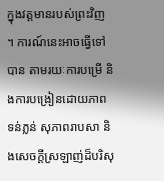ក្នុងវត្តមានរបស់ព្រះវិញ ។ ការណ៍នេះអាចធ្វើទៅបាន តាមរយៈការបម្រើ និងការបង្រៀនដោយភាពទន់ភ្លន់ សុភាពរាបសា និងសេចក្តីស្រឡាញ់ដ៏បរិសុ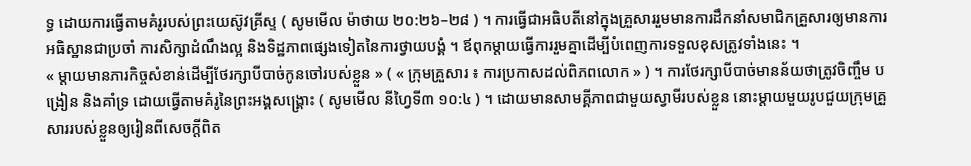ទ្ធ ដោយការធ្វើតាមគំរូរបស់ព្រះយេស៊ូវគ្រីស្ទ ( សូមមើល ម៉ាថាយ ២០:២៦–២៨ ) ។ ការធ្វើជាអធិបតីនៅក្នុងគ្រួសាររួមមានការដឹកនាំសមាជិកគ្រួសារឲ្យមានការអធិស្ឋានជាប្រចាំ ការសិក្សាដំណឹងល្អ និងទិដ្ឋភាពផ្សេងទៀតនៃការថ្វាយបង្គំ ។ ឪពុកម្តាយធ្វើការរួមគ្នាដើម្បីបំពេញការទទួលខុសត្រូវទាំងនេះ ។
« ម្តាយមានភារកិច្ចសំខាន់ដើម្បីថែរក្សាបីបាច់កូនចៅរបស់ខ្លួន » ( « ក្រុមគ្រួសារ ៖ ការប្រកាសដល់ពិភពលោក » ) ។ ការថែរក្សាបីបាច់មានន័យថាត្រូវចិញ្ចឹម បង្រៀន និងគាំទ្រ ដោយធ្វើតាមគំរូនៃព្រះអង្គសង្រ្គោះ ( សូមមើល នីហ្វៃទី៣ ១០:៤ ) ។ ដោយមានសាមគ្គីភាពជាមួយស្វាមីរបស់ខ្លួន នោះម្តាយមួយរូបជួយក្រុមគ្រួសាររបស់ខ្លួនឲ្យរៀនពីសេចក្តីពិត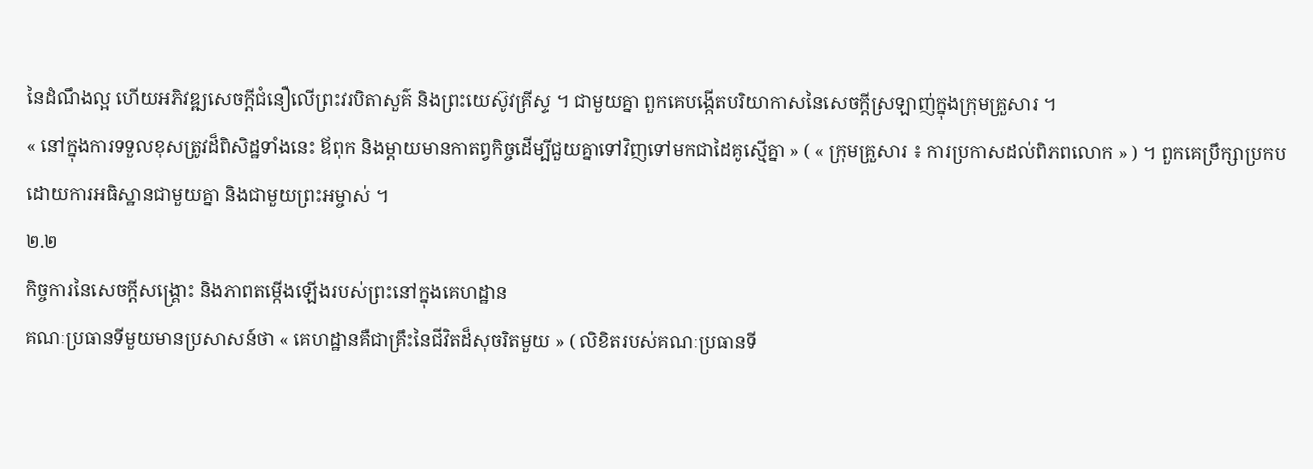នៃដំណឹងល្អ ហើយអភិវឌ្ឍសេចក្តីជំនឿលើព្រះវរបិតាសួគ៌ និងព្រះយេស៊ូវគ្រីស្ទ ។ ជាមួយគ្នា ពួកគេបង្កើតបរិយាកាសនៃសេចក្តីស្រឡាញ់ក្នុងក្រុមគ្រួសារ ។
« នៅក្នុងការទទួលខុសត្រូវដ៏ពិសិដ្ឋទាំងនេះ ឪពុក និងម្តាយមានកាតព្វកិច្ចដើម្បីជួយគ្នាទៅវិញទៅមកជាដៃគូស្មើគ្នា » ( « ក្រុមគ្រួសារ ៖ ការប្រកាសដល់ពិភពលោក » ) ។ ពួកគេប្រឹក្សាប្រកបដោយការអធិស្ឋានជាមួយគ្នា និងជាមួយព្រះអម្ចាស់ ។
២.២
កិច្ចការនៃសេចក្តីសង្រ្គោះ និងភាពតម្កើងឡើងរបស់ព្រះនៅក្នុងគេហដ្ឋាន
គណៈប្រធានទីមួយមានប្រសាសន៍ថា « គេហដ្ឋានគឺជាគ្រឹះនៃជីវិតដ៏សុចរិតមួយ » ( លិខិតរបស់គណៈប្រធានទី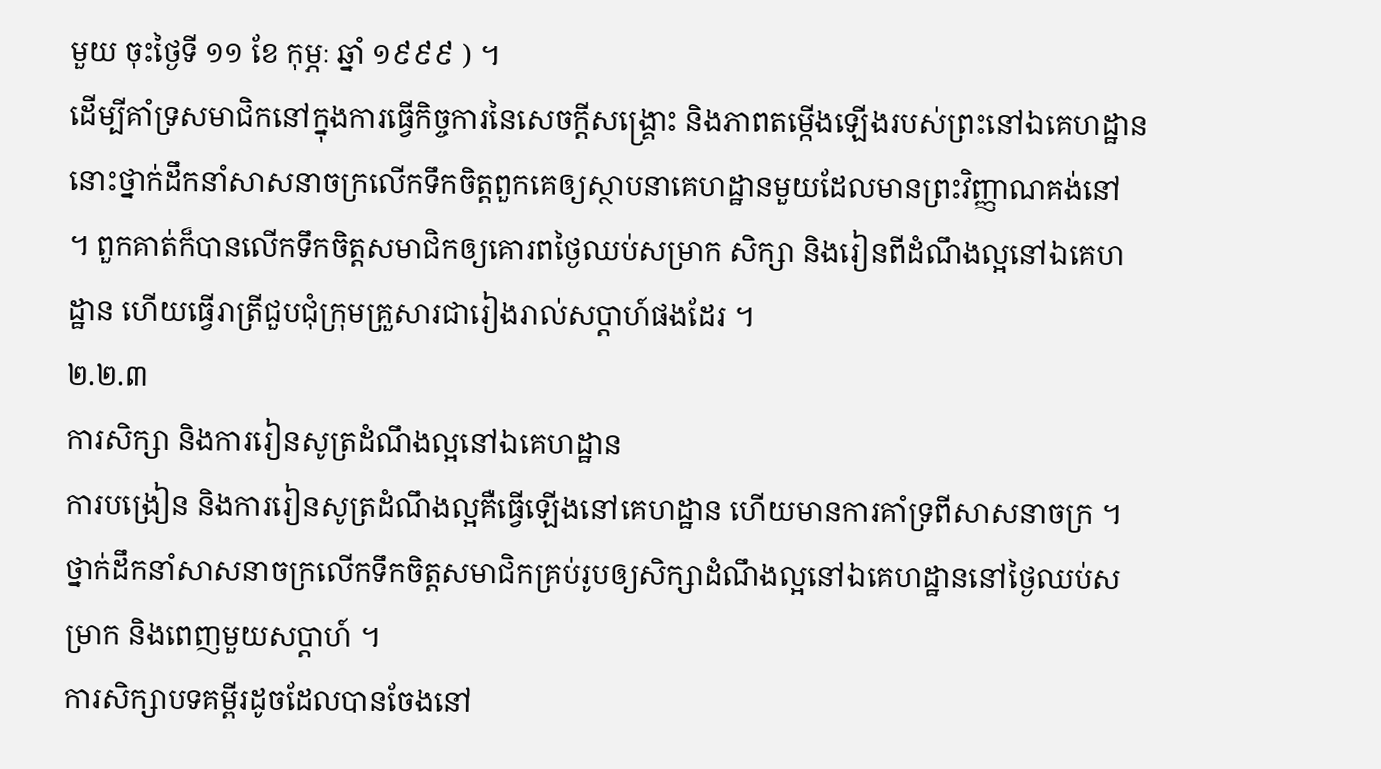មួយ ចុះថ្ងៃទី ១១ ខែ កុម្ភៈ ឆ្នាំ ១៩៩៩ ) ។
ដើម្បីគាំទ្រសមាជិកនៅក្នុងការធ្វើកិច្ចការនៃសេចក្តីសង្រ្គោះ និងភាពតម្កើងឡើងរបស់ព្រះនៅឯគេហដ្ឋាន នោះថ្នាក់ដឹកនាំសាសនាចក្រលើកទឹកចិត្តពួកគេឲ្យស្ថាបនាគេហដ្ឋានមួយដែលមានព្រះវិញ្ញាណគង់នៅ ។ ពួកគាត់ក៏បានលើកទឹកចិត្តសមាជិកឲ្យគោរពថ្ងៃឈប់សម្រាក សិក្សា និងរៀនពីដំណឹងល្អនៅឯគេហដ្ឋាន ហើយធ្វើរាត្រីជួបជុំក្រុមគ្រួសារជារៀងរាល់សប្តាហ៍ផងដែរ ។
២.២.៣
ការសិក្សា និងការរៀនសូត្រដំណឹងល្អនៅឯគេហដ្ឋាន
ការបង្រៀន និងការរៀនសូត្រដំណឹងល្អគឺធ្វើឡើងនៅគេហដ្ឋាន ហើយមានការគាំទ្រពីសាសនាចក្រ ។ ថ្នាក់ដឹកនាំសាសនាចក្រលើកទឹកចិត្តសមាជិកគ្រប់រូបឲ្យសិក្សាដំណឹងល្អនៅឯគេហដ្ឋាននៅថ្ងៃឈប់សម្រាក និងពេញមួយសប្ដាហ៍ ។
ការសិក្សាបទគម្ពីរដូចដែលបានចែងនៅ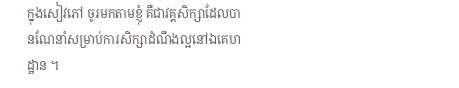ក្នុងសៀវភៅ ចូរមកតាមខ្ញុំ គឺជាវគ្គសិក្សាដែលបានណែនាំសម្រាប់ការសិក្សាដំណឹងល្អនៅឯគេហដ្ឋាន ។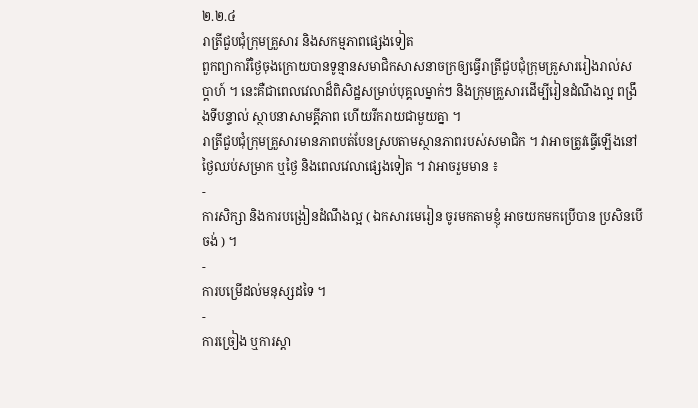២.២.៤
រាត្រីជួបជុំក្រុមគ្រួសារ និងសកម្មភាពផ្សេងទៀត
ពួកព្យាការីថ្ងៃចុងក្រោយបានទូន្មានសមាជិកសាសនាចក្រឲ្យធ្វើរាត្រីជួបជុំក្រុមគ្រួសាររៀងរាល់សប្ដាហ៍ ។ នេះគឺជាពេលវេលាដ៏ពិសិដ្ឋសម្រាប់បុគ្គលម្នាក់ៗ និងក្រុមគ្រួសារដើម្បីរៀនដំណឹងល្អ ពង្រឹងទីបន្ទាល់ ស្ថាបនាសាមគ្គីភាព ហើយរីករាយជាមួយគ្នា ។
រាត្រីជួបជុំក្រុមគ្រួសារមានភាពបត់បែនស្របតាមស្ថានភាពរបស់សមាជិក ។ វាអាចត្រូវធ្វើឡើងនៅថ្ងៃឈប់សម្រាក ឬថ្ងៃ និងពេលវេលាផ្សេងទៀត ។ វាអាចរួមមាន ៖
-
ការសិក្សា និងការបង្រៀនដំណឹងល្អ ( ឯកសារមេរៀន ចូរមកតាមខ្ញុំ អាចយកមកប្រើបាន ប្រសិនបើចង់ ) ។
-
ការបម្រើដល់មនុស្សដទៃ ។
-
ការច្រៀង ឬការស្តា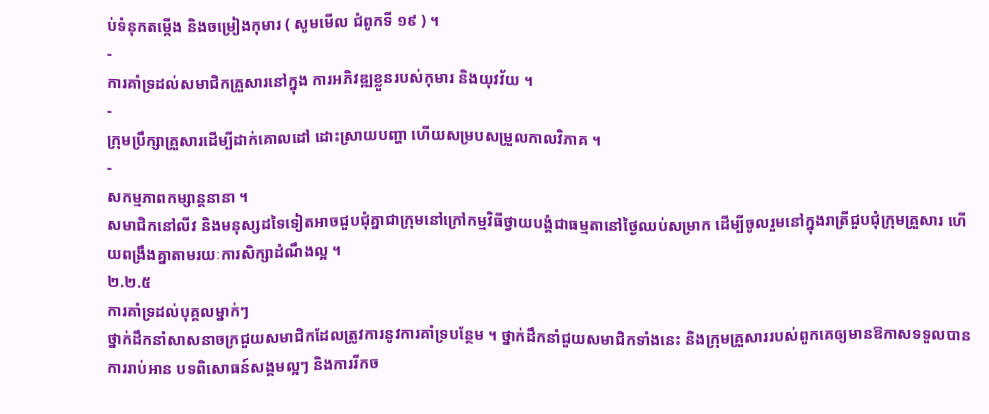ប់ទំនុកតម្កើង និងចម្រៀងកុមារ ( សូមមើល ជំពូកទី ១៩ ) ។
-
ការគាំទ្រដល់សមាជិកគ្រួសារនៅក្នុង ការអភិវឌ្ឍខ្លួនរបស់កុមារ និងយុវវ័យ ។
-
ក្រុមប្រឹក្សាគ្រួសារដើម្បីដាក់គោលដៅ ដោះស្រាយបញ្ហា ហើយសម្របសម្រួលកាលវិភាគ ។
-
សកម្មភាពកម្សាន្តនានា ។
សមាជិកនៅលីវ និងមនុស្សដទៃទៀតអាចជួបជុំគ្នាជាក្រុមនៅក្រៅកម្មវិធីថ្វាយបង្គំជាធម្មតានៅថ្ងៃឈប់សម្រាក ដើម្បីចូលរួមនៅក្នុងរាត្រីជួបជុំក្រុមគ្រួសារ ហើយពង្រឹងគ្នាតាមរយៈការសិក្សាដំណឹងល្អ ។
២.២.៥
ការគាំទ្រដល់បុគ្គលម្នាក់ៗ
ថ្នាក់ដឹកនាំសាសនាចក្រជួយសមាជិកដែលត្រូវការនូវការគាំទ្របន្ថែម ។ ថ្នាក់ដឹកនាំជួយសមាជិកទាំងនេះ និងក្រុមគ្រួសាររបស់ពួកគេឲ្យមានឱកាសទទួលបានការរាប់អាន បទពិសោធន៍សង្គមល្អៗ និងការរីកច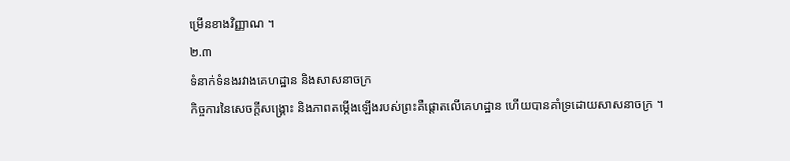ម្រើនខាងវិញ្ញាណ ។
២.៣
ទំនាក់ទំនងរវាងគេហដ្ឋាន និងសាសនាចក្រ
កិច្ចការនៃសេចក្តីសង្រ្គោះ និងភាពតម្កើងឡើងរបស់ព្រះគឺផ្ដោតលើគេហដ្ឋាន ហើយបានគាំទ្រដោយសាសនាចក្រ ។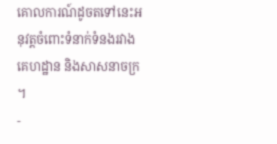គោលការណ៍ដូចតទៅនេះអនុវត្តចំពោះទំនាក់ទំនងរវាងគេហដ្ឋាន និងសាសនាចក្រ ។
-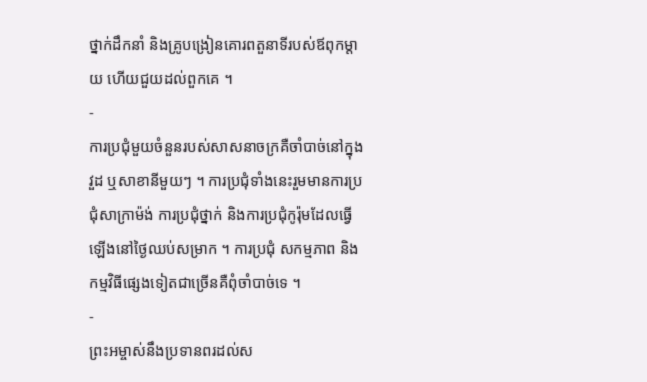ថ្នាក់ដឹកនាំ និងគ្រូបង្រៀនគោរពតួនាទីរបស់ឪពុកម្ដាយ ហើយជួយដល់ពួកគេ ។
-
ការប្រជុំមួយចំនួនរបស់សាសនាចក្រគឺចាំបាច់នៅក្នុងវួដ ឬសាខានីមួយៗ ។ ការប្រជុំទាំងនេះរួមមានការប្រជុំសាក្រាម៉ង់ ការប្រជុំថ្នាក់ និងការប្រជុំកូរ៉ុមដែលធ្វើឡើងនៅថ្ងៃឈប់សម្រាក ។ ការប្រជុំ សកម្មភាព និងកម្មវិធីផ្សេងទៀតជាច្រើនគឺពុំចាំបាច់ទេ ។
-
ព្រះអម្ចាស់នឹងប្រទានពរដល់ស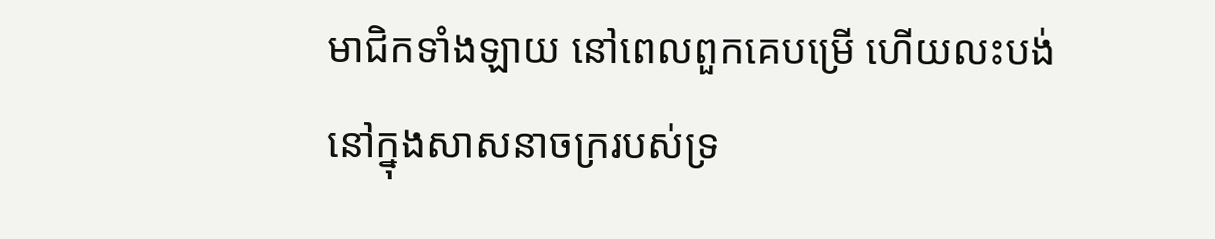មាជិកទាំងឡាយ នៅពេលពួកគេបម្រើ ហើយលះបង់នៅក្នុងសាសនាចក្ររបស់ទ្រ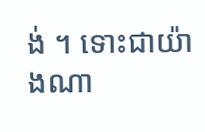ង់ ។ ទោះជាយ៉ាងណា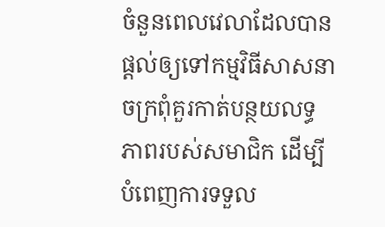ចំនួនពេលវេលាដែលបានផ្ដល់ឲ្យទៅកម្មវិធីសាសនាចក្រពុំគួរកាត់បន្ថយលទ្ធភាពរបស់សមាជិក ដើម្បីបំពេញការទទួល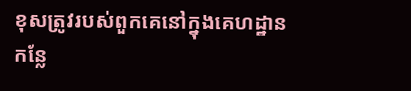ខុសត្រូវរបស់ពួកគេនៅក្នុងគេហដ្ឋាន កន្លែ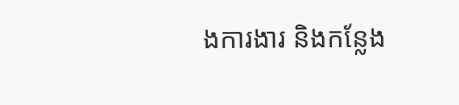ងការងារ និងកន្លែង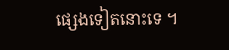ផ្សេងទៀតនោះទេ ។